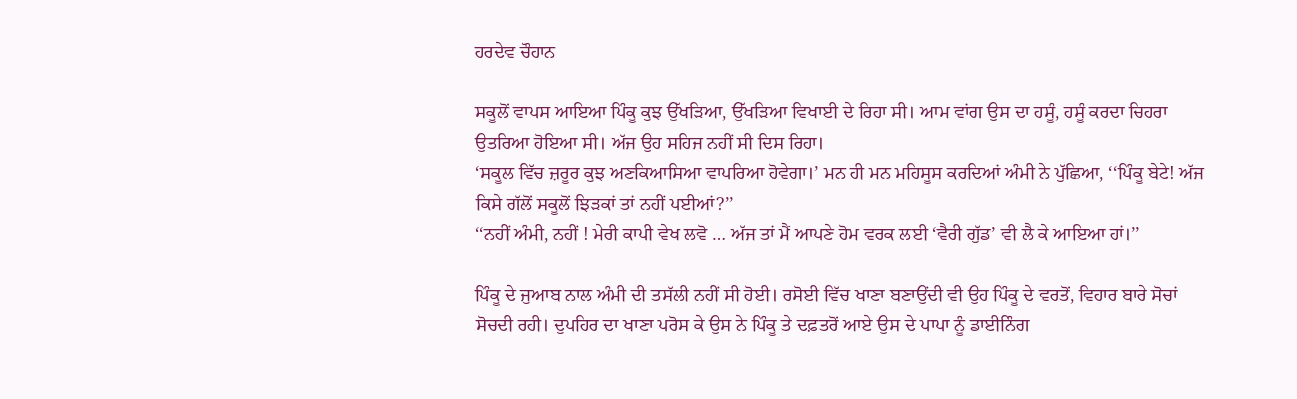ਹਰਦੇਵ ਚੌਹਾਨ

ਸਕੂਲੋਂ ਵਾਪਸ ਆਇਆ ਪਿੰਕੂ ਕੁਝ ਉੱਖੜਿਆ, ਉੱਖੜਿਆ ਵਿਖਾਈ ਦੇ ਰਿਹਾ ਸੀ। ਆਮ ਵਾਂਗ ਉਸ ਦਾ ਹਸੂੰ, ਹਸੂੰ ਕਰਦਾ ਚਿਹਰਾ ਉਤਰਿਆ ਹੋਇਆ ਸੀ। ਅੱਜ ਉਹ ਸਹਿਜ ਨਹੀਂ ਸੀ ਦਿਸ ਰਿਹਾ।
‘ਸਕੂਲ ਵਿੱਚ ਜ਼ਰੂਰ ਕੁਝ ਅਣਕਿਆਸਿਆ ਵਾਪਰਿਆ ਹੋਵੇਗਾ।’ ਮਨ ਹੀ ਮਨ ਮਹਿਸੂਸ ਕਰਦਿਆਂ ਅੰਮੀ ਨੇ ਪੁੱਛਿਆ, ‘‘ਪਿੰਕੂ ਬੇਟੇ! ਅੱਜ ਕਿਸੇ ਗੱਲੋਂ ਸਕੂਲੋਂ ਝਿੜਕਾਂ ਤਾਂ ਨਹੀਂ ਪਈਆਂ?’’
‘‘ਨਹੀਂ ਅੰਮੀ, ਨਹੀਂ ! ਮੇਰੀ ਕਾਪੀ ਵੇਖ ਲਵੋ … ਅੱਜ ਤਾਂ ਮੈਂ ਆਪਣੇ ਹੋਮ ਵਰਕ ਲਈ ‘ਵੈਰੀ ਗੁੱਡ’ ਵੀ ਲੈ ਕੇ ਆਇਆ ਹਾਂ।’’

ਪਿੰਕੂ ਦੇ ਜੁਆਬ ਨਾਲ ਅੰਮੀ ਦੀ ਤਸੱਲੀ ਨਹੀਂ ਸੀ ਹੋਈ। ਰਸੋਈ ਵਿੱਚ ਖਾਣਾ ਬਣਾਉਂਦੀ ਵੀ ਉਹ ਪਿੰਕੂ ਦੇ ਵਰਤੋਂ, ਵਿਹਾਰ ਬਾਰੇ ਸੋਚਾਂ ਸੋਚਦੀ ਰਹੀ। ਦੁਪਹਿਰ ਦਾ ਖਾਣਾ ਪਰੋਸ ਕੇ ਉਸ ਨੇ ਪਿੰਕੂ ਤੇ ਦਫ਼ਤਰੋਂ ਆਏ ਉਸ ਦੇ ਪਾਪਾ ਨੂੰ ਡਾਈਨਿੰਗ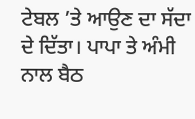ਟੇਬਲ ’ਤੇ ਆਉਣ ਦਾ ਸੱਦਾ ਦੇ ਦਿੱਤਾ। ਪਾਪਾ ਤੇ ਅੰਮੀ ਨਾਲ ਬੈਠ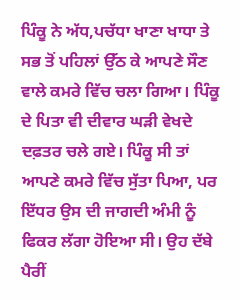ਪਿੰਕੂ ਨੇ ਅੱਧ,ਪਚੱਧਾ ਖਾਣਾ ਖਾਧਾ ਤੇ ਸਭ ਤੋਂ ਪਹਿਲਾਂ ਉੱਠ ਕੇ ਆਪਣੇ ਸੌਣ ਵਾਲੇ ਕਮਰੇ ਵਿੱਚ ਚਲਾ ਗਿਆ। ਪਿੰਕੂ ਦੇ ਪਿਤਾ ਵੀ ਦੀਵਾਰ ਘੜੀ ਵੇਖਦੇ ਦਫ਼ਤਰ ਚਲੇ ਗਏ। ਪਿੰਕੂ ਸੀ ਤਾਂ ਆਪਣੇ ਕਮਰੇ ਵਿੱਚ ਸੁੱਤਾ ਪਿਆ, ਪਰ ਇੱਧਰ ਉਸ ਦੀ ਜਾਗਦੀ ਅੰਮੀ ਨੂੰ ਫਿਕਰ ਲੱਗਾ ਹੋਇਆ ਸੀ। ਉਹ ਦੱਬੇ ਪੈਰੀਂ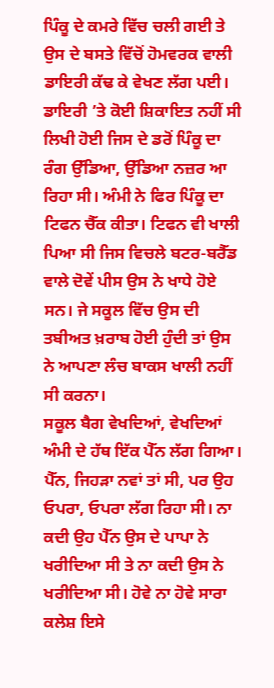ਪਿੰਕੂ ਦੇ ਕਮਰੇ ਵਿੱਚ ਚਲੀ ਗਈ ਤੇ ਉਸ ਦੇ ਬਸਤੇ ਵਿੱਚੋਂ ਹੋਮਵਰਕ ਵਾਲੀ ਡਾਇਰੀ ਕੱਢ ਕੇ ਵੇਖਣ ਲੱਗ ਪਈ। ਡਾਇਰੀ ’ਤੇ ਕੋਈ ਸ਼ਿਕਾਇਤ ਨਹੀਂ ਸੀ ਲਿਖੀ ਹੋਈ ਜਿਸ ਦੇ ਡਰੋਂ ਪਿੰਕੂ ਦਾ ਰੰਗ ਉੱਡਿਆ, ਉੱਡਿਆ ਨਜ਼ਰ ਆ ਰਿਹਾ ਸੀ। ਅੰਮੀ ਨੇ ਫਿਰ ਪਿੰਕੂ ਦਾ ਟਿਫਨ ਚੈੱਕ ਕੀਤਾ। ਟਿਫਨ ਵੀ ਖਾਲੀ ਪਿਆ ਸੀ ਜਿਸ ਵਿਚਲੇ ਬਟਰ-ਬਰੈੱਡ ਵਾਲੇ ਦੋਵੇਂ ਪੀਸ ਉਸ ਨੇ ਖਾਧੇ ਹੋਏ ਸਨ। ਜੇ ਸਕੂਲ ਵਿੱਚ ਉਸ ਦੀ ਤਬੀਅਤ ਖ਼ਰਾਬ ਹੋਈ ਹੁੰਦੀ ਤਾਂ ਉਸ ਨੇ ਆਪਣਾ ਲੰਚ ਬਾਕਸ ਖਾਲੀ ਨਹੀਂ ਸੀ ਕਰਨਾ।
ਸਕੂਲ ਬੈਗ ਵੇਖਦਿਆਂ, ਵੇਖਦਿਆਂ ਅੰਮੀ ਦੇ ਹੱਥ ਇੱਕ ਪੈੱਨ ਲੱਗ ਗਿਆ। ਪੈੱਨ, ਜਿਹੜਾ ਨਵਾਂ ਤਾਂ ਸੀ, ਪਰ ਉਹ ਓਪਰਾ, ਓਪਰਾ ਲੱਗ ਰਿਹਾ ਸੀ। ਨਾ ਕਦੀ ਉਹ ਪੈੱਨ ਉਸ ਦੇ ਪਾਪਾ ਨੇ ਖਰੀਦਿਆ ਸੀ ਤੇ ਨਾ ਕਦੀ ਉਸ ਨੇ ਖਰੀਦਿਆ ਸੀ। ਹੋਵੇ ਨਾ ਹੋਵੇ ਸਾਰਾ ਕਲੇਸ਼ ਇਸੇ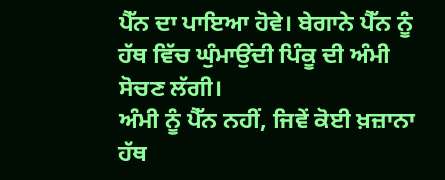ਪੈੱਨ ਦਾ ਪਾਇਆ ਹੋਵੇ। ਬੇਗਾਨੇ ਪੈੱਨ ਨੂੰ ਹੱਥ ਵਿੱਚ ਘੁੰਮਾਉਂਦੀ ਪਿੰਕੂ ਦੀ ਅੰਮੀ ਸੋਚਣ ਲੱਗੀ।
ਅੰਮੀ ਨੂੰ ਪੈੱਨ ਨਹੀਂ, ਜਿਵੇਂ ਕੋਈ ਖ਼ਜ਼ਾਨਾ ਹੱਥ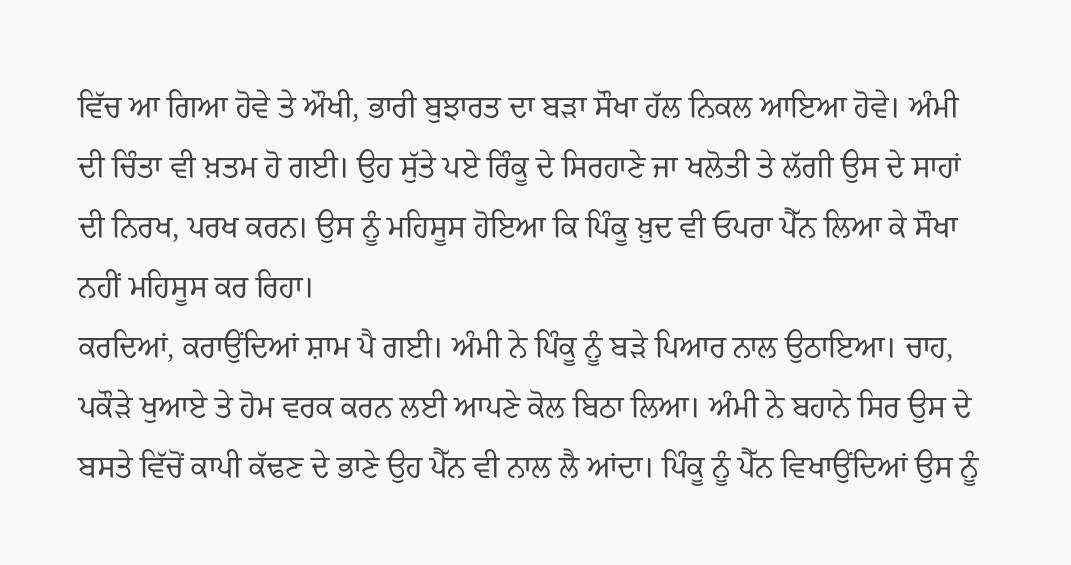ਵਿੱਚ ਆ ਗਿਆ ਹੋਵੇ ਤੇ ਔਖੀ, ਭਾਰੀ ਬੁਝਾਰਤ ਦਾ ਬੜਾ ਸੌਖਾ ਹੱਲ ਨਿਕਲ ਆਇਆ ਹੋਵੇ। ਅੰਮੀ ਦੀ ਚਿੰਤਾ ਵੀ ਖ਼ਤਮ ਹੋ ਗਈ। ਉਹ ਸੁੱਤੇ ਪਏ ਰਿੰਕੂ ਦੇ ਸਿਰਹਾਣੇ ਜਾ ਖਲੋਤੀ ਤੇ ਲੱਗੀ ਉਸ ਦੇ ਸਾਹਾਂ ਦੀ ਨਿਰਖ, ਪਰਖ ਕਰਨ। ਉਸ ਨੂੰ ਮਹਿਸੂਸ ਹੋਇਆ ਕਿ ਪਿੰਕੂ ਖ਼ੁਦ ਵੀ ਓਪਰਾ ਪੈੱਨ ਲਿਆ ਕੇ ਸੌਖਾ ਨਹੀਂ ਮਹਿਸੂਸ ਕਰ ਰਿਹਾ।
ਕਰਦਿਆਂ, ਕਰਾਉਂਦਿਆਂ ਸ਼ਾਮ ਪੈ ਗਈ। ਅੰਮੀ ਨੇ ਪਿੰਕੂ ਨੂੰ ਬੜੇ ਪਿਆਰ ਨਾਲ ਉਠਾਇਆ। ਚਾਹ, ਪਕੌੜੇ ਖੁਆਏ ਤੇ ਹੋਮ ਵਰਕ ਕਰਨ ਲਈ ਆਪਣੇ ਕੋਲ ਬਿਠਾ ਲਿਆ। ਅੰਮੀ ਨੇ ਬਹਾਨੇ ਸਿਰ ਉਸ ਦੇ ਬਸਤੇ ਵਿੱਚੋਂ ਕਾਪੀ ਕੱਢਣ ਦੇ ਭਾਣੇ ਉਹ ਪੈੱਨ ਵੀ ਨਾਲ ਲੈ ਆਂਦਾ। ਪਿੰਕੂ ਨੂੰ ਪੈੱਨ ਵਿਖਾਉਂਦਿਆਂ ਉਸ ਨੂੰ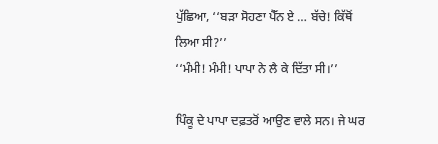ਪੁੱਛਿਆ, ‘‘ਬੜਾ ਸੋਹਣਾ ਪੈੱਨ ਏ … ਬੱਚੇ! ਕਿੱਥੋਂ ਲਿਆ ਸੀ?’’
‘‘ਮੰਮੀ! ਮੰਮੀ! ਪਾਪਾ ਨੇ ਲੈ ਕੇ ਦਿੱਤਾ ਸੀ।’’

ਪਿੰਕੂ ਦੇ ਪਾਪਾ ਦਫ਼ਤਰੋਂ ਆਉਣ ਵਾਲੇ ਸਨ। ਜੇ ਘਰ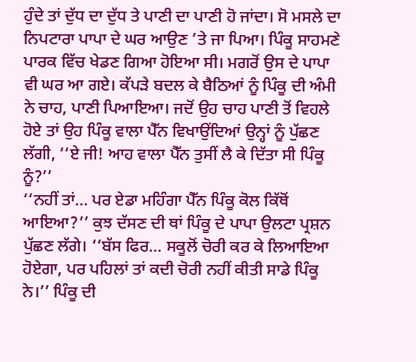ਹੁੰਦੇ ਤਾਂ ਦੁੱਧ ਦਾ ਦੁੱਧ ਤੇ ਪਾਣੀ ਦਾ ਪਾਣੀ ਹੋ ਜਾਂਦਾ। ਸੋ ਮਸਲੇ ਦਾ ਨਿਪਟਾਰਾ ਪਾਪਾ ਦੇ ਘਰ ਆਉਣ ’ਤੇ ਜਾ ਪਿਆ। ਪਿੰਕੂ ਸਾਹਮਣੇ ਪਾਰਕ ਵਿੱਚ ਖੇਡਣ ਗਿਆ ਹੋਇਆ ਸੀ। ਮਗਰੋਂ ਉਸ ਦੇ ਪਾਪਾ ਵੀ ਘਰ ਆ ਗਏ। ਕੱਪੜੇ ਬਦਲ ਕੇ ਬੈਠਿਆਂ ਨੂੰ ਪਿੰਕੂ ਦੀ ਅੰਮੀ ਨੇ ਚਾਹ, ਪਾਣੀ ਪਿਆਇਆ। ਜਦੋਂ ਉਹ ਚਾਹ ਪਾਣੀ ਤੋਂ ਵਿਹਲੇ ਹੋਏ ਤਾਂ ਉਹ ਪਿੰਕੂ ਵਾਲਾ ਪੈੱਨ ਵਿਖਾਉਂਦਿਆਂ ਉਨ੍ਹਾਂ ਨੂੰ ਪੁੱਛਣ ਲੱਗੀ, ‘‘ਏ ਜੀ! ਆਹ ਵਾਲਾ ਪੈੱਨ ਤੁਸੀਂ ਲੈ ਕੇ ਦਿੱਤਾ ਸੀ ਪਿੰਕੂ ਨੂੰ?’’
‘‘ਨਹੀਂ ਤਾਂ… ਪਰ ਏਡਾ ਮਹਿੰਗਾ ਪੈੱਨ ਪਿੰਕੂ ਕੋਲ ਕਿੱਥੋਂ ਆਇਆ?’’ ਕੁਝ ਦੱਸਣ ਦੀ ਥਾਂ ਪਿੰਕੂ ਦੇ ਪਾਪਾ ਉਲਟਾ ਪ੍ਰਸ਼ਨ ਪੁੱਛਣ ਲੱਗੇ। ‘‘ਬੱਸ ਫਿਰ… ਸਕੂਲੋਂ ਚੋਰੀ ਕਰ ਕੇ ਲਿਆਇਆ ਹੋਏਗਾ, ਪਰ ਪਹਿਲਾਂ ਤਾਂ ਕਦੀ ਚੋਰੀ ਨਹੀਂ ਕੀਤੀ ਸਾਡੇ ਪਿੰਕੂ ਨੇ।’’ ਪਿੰਕੂ ਦੀ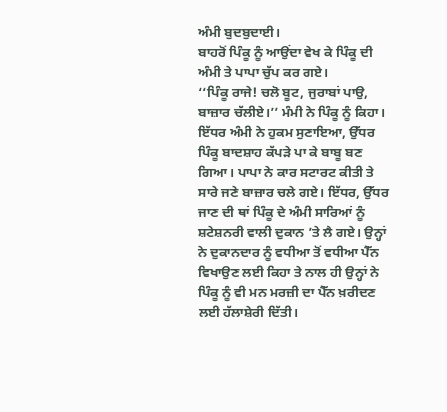ਅੰਮੀ ਬੁਦਬੁਦਾਈ।
ਬਾਹਰੋਂ ਪਿੰਕੂ ਨੂੰ ਆਉਂਦਾ ਵੇਖ ਕੇ ਪਿੰਕੂ ਦੀ ਅੰਮੀ ਤੇ ਪਾਪਾ ਚੁੱਪ ਕਰ ਗਏ।
‘‘ਪਿੰਕੂ ਰਾਜੇ! ਚਲੋ ਬੂਟ, ਜੁਰਾਬਾਂ ਪਾਉ, ਬਾਜ਼ਾਰ ਚੱਲੀਏ।’’ ਮੰਮੀ ਨੇ ਪਿੰਕੂ ਨੂੰ ਕਿਹਾ।
ਇੱਧਰ ਅੰਮੀ ਨੇ ਹੁਕਮ ਸੁਣਾਇਆ, ਉੱਧਰ ਪਿੰਕੂ ਬਾਦਸ਼ਾਹ ਕੱਪੜੇ ਪਾ ਕੇ ਬਾਬੂ ਬਣ ਗਿਆ। ਪਾਪਾ ਨੇ ਕਾਰ ਸਟਾਰਟ ਕੀਤੀ ਤੇ ਸਾਰੇ ਜਣੇ ਬਾਜ਼ਾਰ ਚਲੇ ਗਏ। ਇੱਧਰ, ਉੱਧਰ ਜਾਣ ਦੀ ਥਾਂ ਪਿੰਕੂ ਦੇ ਅੰਮੀ ਸਾਰਿਆਂ ਨੂੰ ਸ਼ਟੇਸ਼ਨਰੀ ਵਾਲੀ ਦੁਕਾਨ ’ਤੇ ਲੈ ਗਏ। ਉਨ੍ਹਾਂ ਨੇ ਦੁਕਾਨਦਾਰ ਨੂੰ ਵਧੀਆ ਤੋਂ ਵਧੀਆ ਪੈੱਨ ਵਿਖਾਉਣ ਲਈ ਕਿਹਾ ਤੇ ਨਾਲ ਹੀ ਉਨ੍ਹਾਂ ਨੇ ਪਿੰਕੂ ਨੂੰ ਵੀ ਮਨ ਮਰਜ਼ੀ ਦਾ ਪੈੱਨ ਖ਼ਰੀਦਣ ਲਈ ਹੱਲਾਸ਼ੇਰੀ ਦਿੱਤੀ।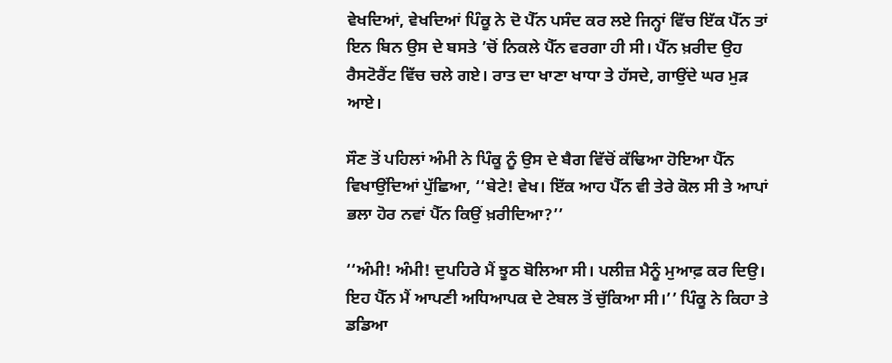ਵੇਖਦਿਆਂ, ਵੇਖਦਿਆਂ ਪਿੰਕੂ ਨੇ ਦੋ ਪੈੱਨ ਪਸੰਦ ਕਰ ਲਏ ਜਿਨ੍ਹਾਂ ਵਿੱਚ ਇੱਕ ਪੈੱਨ ਤਾਂ ਇਨ ਬਿਨ ਉਸ ਦੇ ਬਸਤੇ ’ਚੋਂ ਨਿਕਲੇ ਪੈੱਨ ਵਰਗਾ ਹੀ ਸੀ। ਪੈੱਨ ਖ਼ਰੀਦ ਉਹ ਰੈਸਟੋਰੈਂਟ ਵਿੱਚ ਚਲੇ ਗਏ। ਰਾਤ ਦਾ ਖਾਣਾ ਖਾਧਾ ਤੇ ਹੱਸਦੇ, ਗਾਉਂਦੇ ਘਰ ਮੁੜ ਆਏ।

ਸੌਣ ਤੋਂ ਪਹਿਲਾਂ ਅੰਮੀ ਨੇ ਪਿੰਕੂ ਨੂੰ ਉਸ ਦੇ ਬੈਗ ਵਿੱਚੋਂ ਕੱਢਿਆ ਹੋਇਆ ਪੈੱਨ ਵਿਖਾਉਂਦਿਆਂ ਪੁੱਛਿਆ, ‘‘ਬੇਟੇ! ਵੇਖ। ਇੱਕ ਆਹ ਪੈੱਨ ਵੀ ਤੇਰੇ ਕੋਲ ਸੀ ਤੇ ਆਪਾਂ ਭਲਾ ਹੋਰ ਨਵਾਂ ਪੈੱਨ ਕਿਉਂ ਖ਼ਰੀਦਿਆ?’’

‘‘ਅੰਮੀ! ਅੰਮੀ! ਦੁਪਹਿਰੇ ਮੈਂ ਝੂਠ ਬੋਲਿਆ ਸੀ। ਪਲੀਜ਼ ਮੈਨੂੰ ਮੁਆਫ਼ ਕਰ ਦਿਉ। ਇਹ ਪੈੱਨ ਮੈਂ ਆਪਣੀ ਅਧਿਆਪਕ ਦੇ ਟੇਬਲ ਤੋਂ ਚੁੱਕਿਆ ਸੀ।’’ ਪਿੰਕੂ ਨੇ ਕਿਹਾ ਤੇ ਡਡਿਆ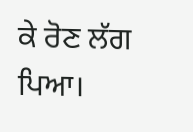ਕੇ ਰੋਣ ਲੱਗ ਪਿਆ।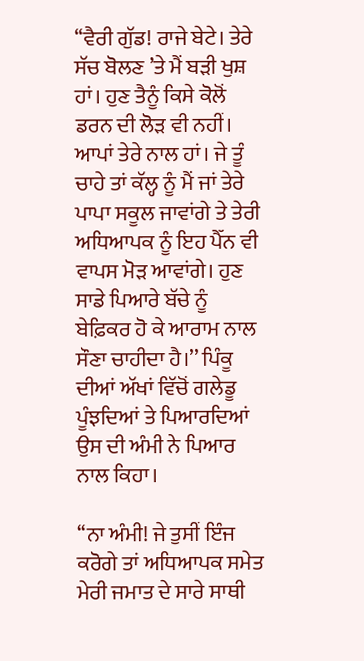‘‘ਵੈਰੀ ਗੁੱਡ! ਰਾਜੇ ਬੇਟੇ। ਤੇਰੇ ਸੱਚ ਬੋਲਣ ’ਤੇ ਮੈਂ ਬੜੀ ਖੁਸ਼ ਹਾਂ। ਹੁਣ ਤੈਨੂੰ ਕਿਸੇ ਕੋਲੋਂ ਡਰਨ ਦੀ ਲੋੜ ਵੀ ਨਹੀਂ। ਆਪਾਂ ਤੇਰੇ ਨਾਲ ਹਾਂ। ਜੇ ਤੂੰ ਚਾਹੇ ਤਾਂ ਕੱਲ੍ਹ ਨੂੰ ਮੈਂ ਜਾਂ ਤੇਰੇ ਪਾਪਾ ਸਕੂਲ ਜਾਵਾਂਗੇ ਤੇ ਤੇਰੀ ਅਧਿਆਪਕ ਨੂੰ ਇਹ ਪੈੱਨ ਵੀ ਵਾਪਸ ਮੋੜ ਆਵਾਂਗੇ। ਹੁਣ ਸਾਡੇ ਪਿਆਰੇ ਬੱਚੇ ਨੂੰ ਬੇਫ਼ਿਕਰ ਹੋ ਕੇ ਆਰਾਮ ਨਾਲ ਸੌਣਾ ਚਾਹੀਦਾ ਹੈ।’’ ਪਿੰਕੂ ਦੀਆਂ ਅੱਖਾਂ ਵਿੱਚੋਂ ਗਲੇਡੂ ਪੂੰਝਦਿਆਂ ਤੇ ਪਿਆਰਦਿਆਂ ਉਸ ਦੀ ਅੰਮੀ ਨੇ ਪਿਆਰ ਨਾਲ ਕਿਹਾ।

‘‘ਨਾ ਅੰਮੀ! ਜੇ ਤੁਸੀਂ ਇੰਜ ਕਰੋਗੇ ਤਾਂ ਅਧਿਆਪਕ ਸਮੇਤ ਮੇਰੀ ਜਮਾਤ ਦੇ ਸਾਰੇ ਸਾਥੀ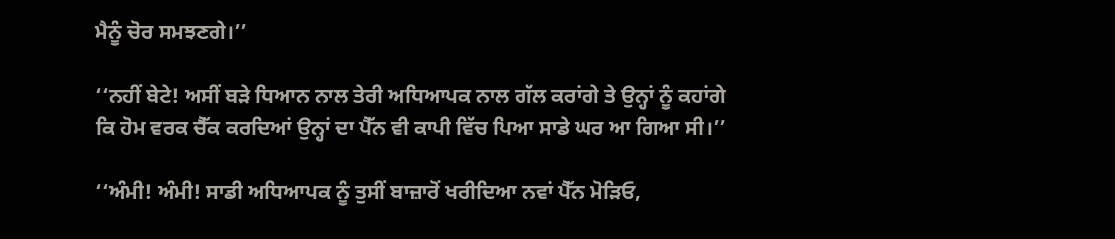ਮੈਨੂੰ ਚੋਰ ਸਮਝਣਗੇ।’’

‘‘ਨਹੀਂ ਬੇਟੇ! ਅਸੀਂ ਬੜੇ ਧਿਆਨ ਨਾਲ ਤੇਰੀ ਅਧਿਆਪਕ ਨਾਲ ਗੱਲ ਕਰਾਂਗੇ ਤੇ ਉਨ੍ਹਾਂ ਨੂੰ ਕਹਾਂਗੇ ਕਿ ਹੋਮ ਵਰਕ ਚੈੱਕ ਕਰਦਿਆਂ ਉਨ੍ਹਾਂ ਦਾ ਪੈੱਨ ਵੀ ਕਾਪੀ ਵਿੱਚ ਪਿਆ ਸਾਡੇ ਘਰ ਆ ਗਿਆ ਸੀ।’’

‘‘ਅੰਮੀ! ਅੰਮੀ! ਸਾਡੀ ਅਧਿਆਪਕ ਨੂੰ ਤੁਸੀਂ ਬਾਜ਼ਾਰੋਂ ਖਰੀਦਿਆ ਨਵਾਂ ਪੈੱਨ ਮੋੜਿਓ,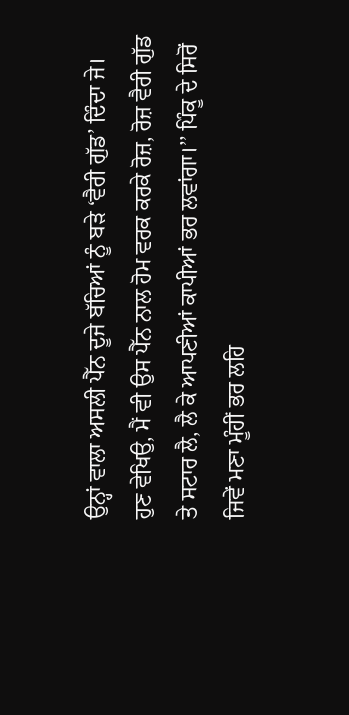ਉਨ੍ਹਾਂ ਵਾਲਾ ਅਸਲੀ ਪੈੱਨ ਦੂਜੇ ਬੱਚਿਆਂ ਨੂੰ ਬੜੇ ‘ਵੈਰੀ ਗੁੱਡ’ ਦਿੰਦਾ ਜੇ। ਹੁਣ ਵੇਖਿਉ, ਮੈਂ ਵੀ ਉਸ ਪੈੱਨ ਨਾਲ ਹੋਮ ਵਰਕ ਕਰਕੇ ਰੋਜ਼, ਰੋਜ਼ ਵੈਰੀ ਗੁੱਡ ਤੇ ਸਟਾਰ ਲੈ, ਲੈ ਕੇ ਆਪਣੀਆਂ ਕਾਪੀਆਂ ਭਰ ਲਵਾਂਗਾ।’’ ਪਿੰਕੂ ਦੇ ਸਿਰੋਂ ਜਿਵੇਂ ਮਣਾ ਮੂੰਹੀਂ ਭਰ ਲਹਿ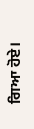ਗਿਆ ਹੋਏ।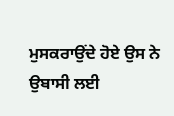ਮੁਸਕਰਾਉਂਦੇ ਹੋਏ ਉਸ ਨੇ ਉਬਾਸੀ ਲਈ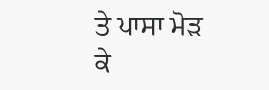ਤੇ ਪਾਸਾ ਮੋੜ ਕੇ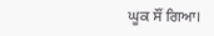ਘੂਕ ਸੌਂ ਗਿਆ।